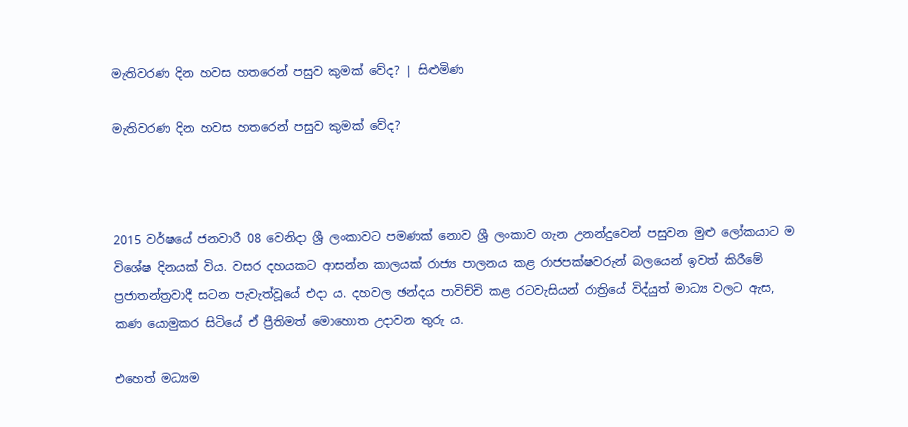මැතිවරණ දින හවස හතරෙන් පසුව කුමක් වේද? | සිළුමිණ

මැතිවරණ දින හවස හතරෙන් පසුව කුමක් වේද?



2015 වර්ෂයේ ජනවාරී 08 වෙනිදා ශ්‍රී ලංකාවට පමණක් නොව ශ්‍රී ලංකාව ගැන උනන්දුවෙන් පසුවන මුළු ලෝකයාට ම විශේෂ දිනයක් විය. වසර දහයකට ආසන්න කාලයක් රාජ්‍ය පාලනය කළ රාජපක්ෂවරුන් බලයෙන් ඉවත් කිරීමේ ප්‍රජාතන්ත්‍රවාදී සටන පැවැත්වූයේ එදා ය. දහවල ඡන්දය පාවිච්චි කළ රටවැසියන් රාත්‍රියේ විද්යුත් මාධ්‍ය වලට ඇස, කණ යොමුකර සිටියේ ඒ ප්‍රීතිමත් මොහොත උදාවන තුරු ය.

එහෙත් මධ්‍යම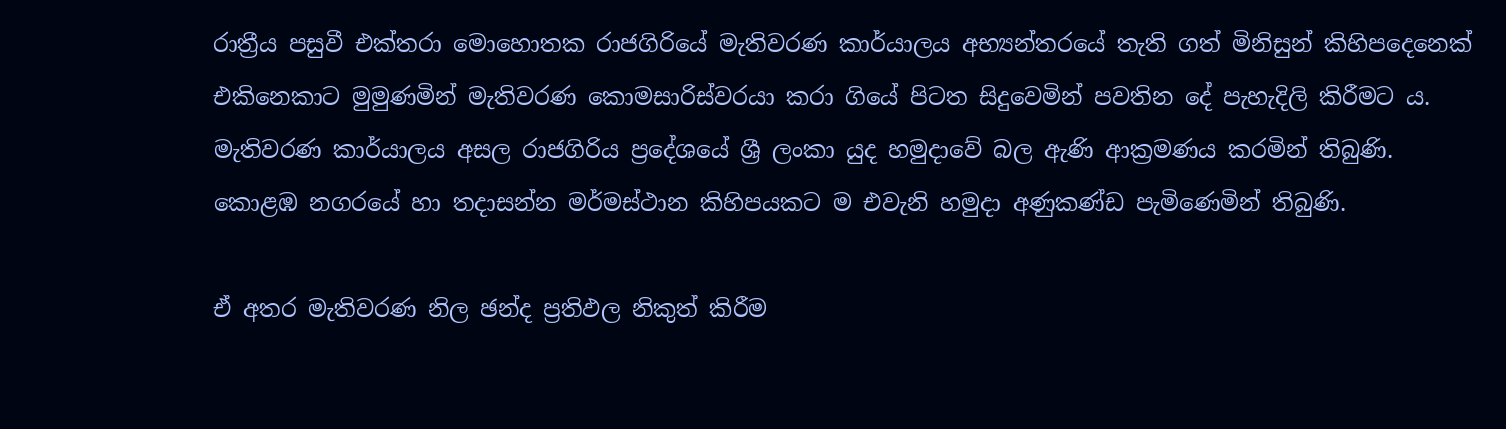රාත්‍රීය පසුවී එක්තරා මොහොතක රාජගිරියේ මැතිවරණ කාර්යාලය අභ්‍යන්තරයේ තැති ගත් මිනිසුන් කිහිපදෙනෙක් එකිනෙකාට මුමුණමින් මැතිවරණ කොමසාරිස්වරයා කරා ගියේ පිටත සිදුවෙමින් පවතින දේ පැහැදිලි කිරීමට ය. මැතිවරණ කාර්යාලය අසල රාජගිරිය ප්‍රදේශයේ ශ්‍රී ලංකා යුද හමුදාවේ බල ඇණි ආක්‍රමණය කරමින් තිබුණි. කොළඹ නගරයේ හා තදාසන්න මර්මස්ථාන කිහිපයකට ම එවැනි හමුදා අණුකණ්ඩ පැමිණෙමින් තිබුණි.

ඒ අතර මැතිවරණ නිල ඡන්ද ප්‍රතිඵල නිකුත් කිරීම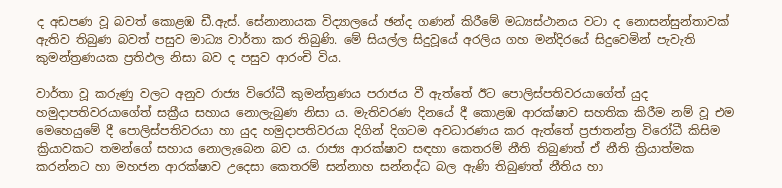ද අඩපණ වූ බවත් කොළඹ ඩී.ඇස්. සේනානායක විද්‍යාලයේ ඡන්ද ගණන් කිරීමේ මධ්‍යස්ථානය වටා ද නොසන්සුන්තාවක් ඇතිව තිබුණ බවත් පසුව මාධ්‍ය වාර්තා කර තිබුණි. මේ සියල්ල සිදුවූයේ අරලිය ගහ මන්දිරයේ සිදුවෙමින් පැවැති කුමන්ත්‍රණයක ප්‍රතිඵල නිසා බව ද පසුව ආරංචි විය.

වාර්තා වූ කරුණු වලට අනුව රාජ්‍ය විරෝධී කුමන්ත්‍රණය පරාජය වී ඇත්තේ ඊට පොලිස්පතිවරයාගේත් යුද හමුදාපතිවරයාගේත් සක්‍රීය සහාය නොලැබුණ නිසා ය. මැතිවරණ දිනයේ දී කොළඹ ආරක්ෂාව සහතික කිරීම නම් වූ එම මෙහෙයුමේ දී පොලිස්පතිවරයා හා යුද හමුදාපතිවරයා දිගින් දිගටම අවධාරණය කර ඇත්තේ ප්‍රජාතන්ත්‍ර විරෝධී කිසිම ක්‍රියාවකට තමන්ගේ සහාය නොලැබෙන බව ය. රාජ්‍ය ආරක්ෂාව සඳහා කෙතරම් නීති තිබුණත් ඒ නීති ක්‍රියාත්මක කරන්නට හා මහජන ආරක්ෂාව උදෙසා කෙතරම් සන්නාහ සන්නද්ධ බල ඇණි තිබුණත් නීතිය හා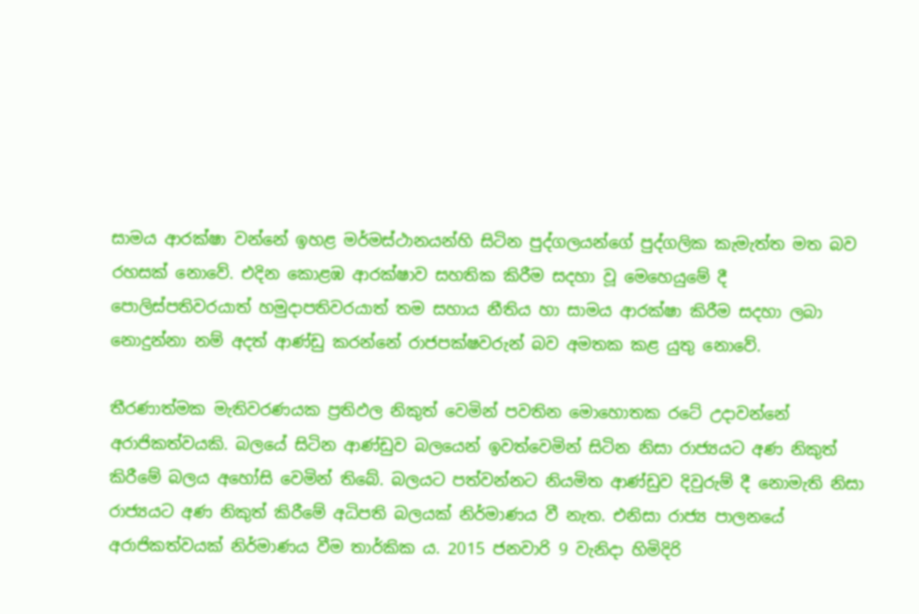සාමය ආරක්ෂා වන්නේ ඉහළ මර්මස්ථානයන්හි සිටින පුද්ගලයන්ගේ පුද්ගලික කැමැත්ත මත බව රහසක් නොවේ. එදින කොළඹ ආරක්ෂාව සහතික කිරීම සදහා වූ මෙහෙයුමේ දී පොලිස්පතිවරයාත් හමුදාපතිවරයාත් තම සහාය නීතිය හා සාමය ආරක්ෂා කිරීම සදහා ලබා නොදුන්නා නම් අදත් ආණ්ඩු කරන්නේ රාජපක්ෂවරුන් බව අමතක කළ යුතු නොවේ.

තීරණාත්මක මැතිවරණයක ප්‍රතිඵල නිකුත් වෙමින් පවතින මොහොතක රටේ උදාවන්නේ අරාජිකත්වයකි. බලයේ සිටින ආණ්ඩුව බලයෙන් ඉවත්වෙමින් සිටින නිසා රාජ්‍යයට අණ නිකුත් කිරීමේ බලය අහෝසි වෙමින් තිබේ. බලයට පත්වන්නට නියමිත ආණ්ඩුව දිවුරුම් දී නොමැති නිසා රාජ්‍යයට අණ නිකුත් කිරීමේ අධිපති බලයක් නිර්මාණය වී නැත. එනිසා රාජ්‍ය පාලනයේ අරාජිකත්වයක් නිර්මාණය වීම තාර්කික ය. 2015 ජනවාරි 9 වැනිදා හිමිදිරි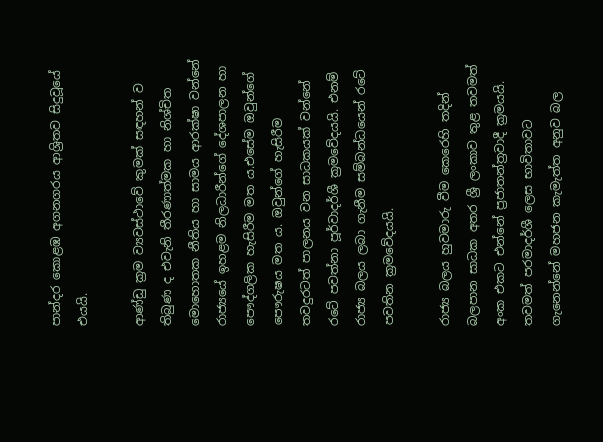පාන්දර කොළඹ අගනගරය ආශ්‍රිතව සිදුවූයේ එයයි.

ආණ්ඩු ක්‍රම ව්‍යවස්ථාවේ කුමක් සඳහන් ව තිබුණ ද එවැනි තීරණාත්මක හා නිශ්චිත මොහොතක නීතිය හා සාමය ආරක්ෂා වන්නේ රාජ්‍යයේ ඉහළම නිලධාරීන්ගේ දේශපාලන හා පෞද්ගලික හැසිරීම මත ය.එසේම ඔවුන්ගේ පෞරුෂය මත ය. ඔවුන්ගේ හැසිරීම තවදුරටත් පාලනය වන සාධකයක් වන්නේ රටේ පවත්නා පූර්වාදර්ශී ක්‍රමවේදයයි. එනම් රාජ්‍ය බලය ලබා ගැනීම සම්බන්ධයෙන් රටේ පවතින ක්‍රමවේදයයි.

රාජ්‍ය බලය හුවමාරු වීම කෙරෙහි තදින් බලපාන සාධක අතර ශ්‍රී ලංකාව තුළ තවමත් අංක එකට එන්නේ ප්‍රජාතන්ත්‍රවාදී ක්‍රමයයි. තවමත් පරමාදර්ශී ලෙස භාවිතාවට ගැනෙන්නේ මහජන කැමැත්ත අනුව බල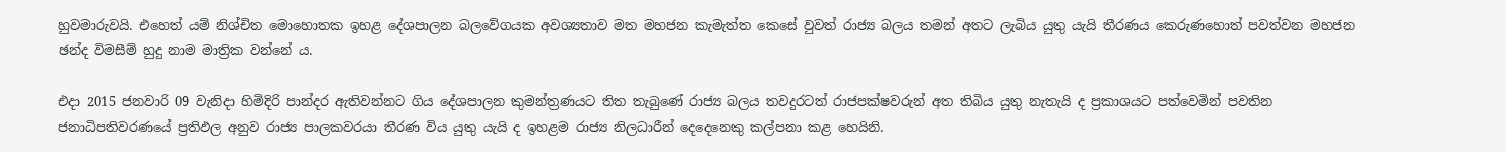හුවමාරුවයි. එහෙත් යම් නිශ්චිත මොහොතක ඉහළ දේශපාලන බලවේගයක අවශ්‍යතාව මත මහජන කැමැත්ත කෙසේ වුවත් රාජ්‍ය බලය තමන් අතට ලැබිය යුතු යැයි තීරණය කෙරුණහොත් පවත්වන මහජන ඡන්ද විමසීම් හුදු නාම මාත්‍රික වන්නේ ය.

එදා 2015 ජනවාරි 09 වැනිදා හිමිදිරි පාන්දර ඇතිවන්නට ගිය දේශපාලන කුමන්ත්‍රණයට තිත තැබුණේ රාජ්‍ය බලය තවදුරටත් රාජපක්ෂවරුන් අත තිබිය යුතු නැතැයි ද ප්‍රකාශයට පත්වෙමින් පවතින ජනාධිපතිවරණයේ ප්‍රතිඵල අනුව රාජ්‍ය පාලකවරයා තීරණ විය යුතු යැයි ද ඉහළම රාජ්‍ය නිලධාරීන් දෙදෙනෙකු කල්පනා කළ හෙයිනි.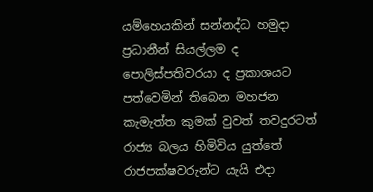යම්හෙයකින් සන්නද්ධ හමුදා ප්‍රධානීන් සියල්ලම ද පොලිස්පතිවරයා ද ප්‍රකාශයට පත්වෙමින් තිබෙන මහජන කැමැත්ත කුමක් වුවත් තවදුරටත් රාජ්‍ය බලය හිමිවිය යුත්තේ රාජපක්ෂවරුන්ට යැයි එදා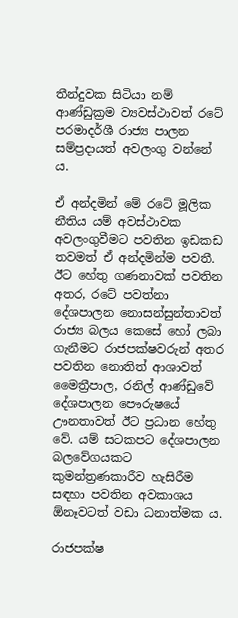තීන්දුවක සිටියා නම් ආණ්ඩුක්‍රම ව්‍යවස්ථාවත් රටේ පරමාදර්ශී රාජ්‍ය පාලන සම්ප්‍රදායත් අවලංගු වන්නේ ය.

ඒ අන්දමින් මේ රටේ මූලික නීතිය යම් අවස්ථාවක අවලංගුවීමට පවතින ඉඩකඩ තවමත් ඒ අන්දමින්ම පවතී. ඊට හේතු ගණනාවක් පවතින අතර, රටේ පවත්නා දේශපාලන නොසන්සුන්තාවත් රාජ්‍ය බලය කෙසේ හෝ ලබා ගැනීමට රාජපක්ෂවරුන් අතර පවතින නොතිත් ආශාවත් මෛත්‍රීපාල, රනිල් ආණ්ඩුවේ දේශපාලන පෞරුෂයේ ඌනතාවත් ඊට ප්‍රධාන හේතු වේ. යම් සටකපට දේශපාලන බලවේගයකට කුමන්ත්‍රණකාරීව හැසිරීම සඳහා පවතින අවකාශය ඕනෑවටත් වඩා ධනාත්මක ය.

රාජපක්ෂ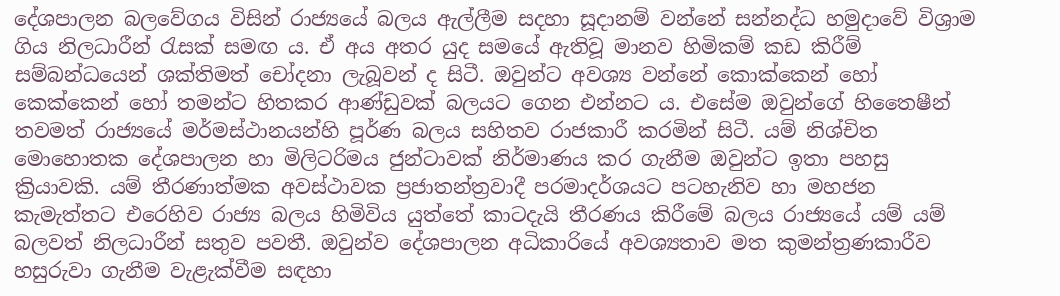දේශපාලන බලවේගය විසින් රාජ්‍යයේ බලය ඇල්ලීම සදහා සූදානම් වන්නේ සන්නද්ධ හමුදාවේ විශ්‍රාම ගිය නිලධාරීන් රැසක් සමඟ ය. ඒ අය අතර යුද සමයේ ඇතිවූ මානව හිමිකම් කඩ කිරීම් සම්බන්ධයෙන් ශක්තිමත් චෝදනා ලැබූවන් ද සිටී. ඔවුන්ට අවශ්‍ය වන්නේ කොක්කෙන් හෝ කෙක්කෙන් හෝ තමන්ට හිතකර ආණ්ඩුවක් බලයට ගෙන එන්නට ය. එසේම ඔවුන්ගේ හිතෛෂීන් තවමත් රාජ්‍යයේ මර්මස්ථානයන්හි පූර්ණ බලය සහිතව රාජකාරී කරමින් සිටී. යම් නිශ්චිත මොහොතක දේශපාලන හා මිලිටරිමය ජුන්ටාවක් නිර්මාණය කර ගැනීම ඔවුන්ට ඉතා පහසු ක්‍රියාවකි. යම් තීරණාත්මක අවස්ථාවක ප්‍රජාතන්ත්‍රවාදී පරමාදර්ශයට පටහැනිව හා මහජන කැමැත්තට එරෙහිව රාජ්‍ය බලය හිමිවිය යුත්තේ කාටදැයි තීරණය කිරීමේ බලය රාජ්‍යයේ යම් යම් බලවත් නිලධාරීන් සතුව පවතී. ඔවුන්ව දේශපාලන අධිකාරියේ අවශ්‍යතාව මත කුමන්ත්‍රණකාරීව හසුරුවා ගැනීම වැළැක්වීම සඳහා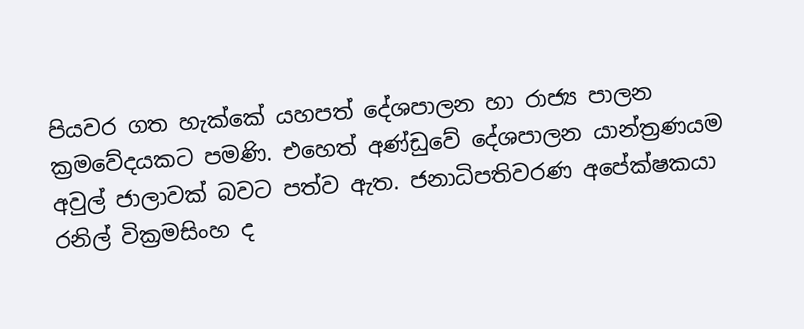පියවර ගත හැක්කේ යහපත් දේශපාලන හා රාජ්‍ය පාලන ක්‍රමවේදයකට පමණි. එහෙත් අණ්ඩුවේ දේශපාලන යාන්ත්‍රණයම අවුල් ජාලාවක් බවට පත්ව ඇත. ජනාධිපතිවරණ අපේක්ෂකයා රනිල් වික්‍රමසිංහ ද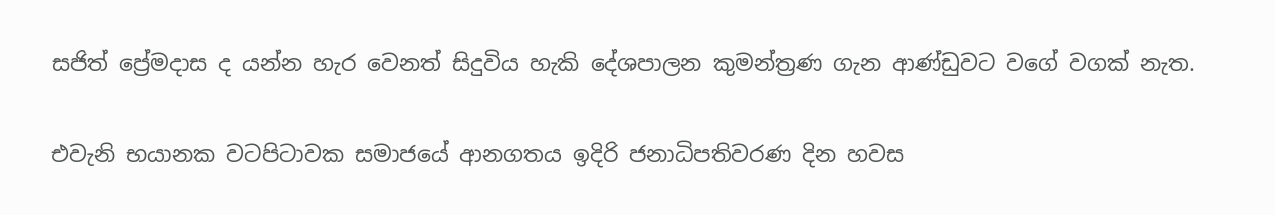සජිත් ප්‍රේමදාස ද යන්න හැර වෙනත් සිදුවිය හැකි දේශපාලන කුමන්ත්‍රණ ගැන ආණ්ඩුවට වගේ වගක් නැත.

එවැනි භයානක වටපිටාවක සමාජයේ ආනගතය ඉදිරි ජනාධිපතිවරණ දින හවස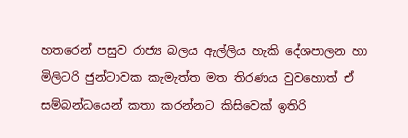හතරෙන් පසුව රාජ්‍ය බලය ඇල්ලිය හැකි දේශපාලන හා මිලිටරි ජුන්ටාවක කැමැත්ත මත තිරණය වුවහොත් ඒ සම්බන්ධයෙන් කතා කරන්නට කිසිවෙක් ඉතිරි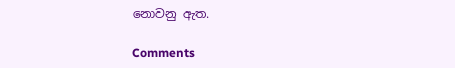නොවනු ඇත.

Comments